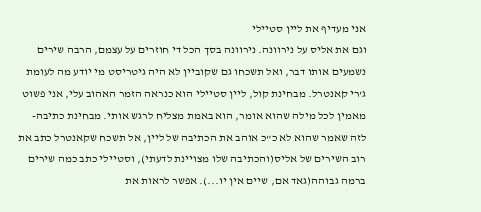אני מעדיף את ליין סטיילי
וגם את אליס על נירוונה. נירוונה בסך הכל די חוזרים על עצמם, הרבה שירים נשמעים אותו דבר, ואל תשכחו גם שקוביין לא היה גיטריסט מי יודע מה לעומת ג'רי קאנטרל. מבחינת קול, ליין סטיילי הוא כנראה הזמר האהוב עלי, אני פשוט מאמין לכל מילה שהוא אומר, הוא באמת מצליח לרגש אותי. מבחינת כתיבה- לזה שאמר שהוא לא כ"כ אוהב את הכתיבה של ליין, אל תשכח שקאנטרל כתב את רוב השירים של אליס(והכתיבה שלו מצויינת לדעתי), וסטיילי כתב כמה שירים ברמה גבוהה(גאד אם, שיים אין יו...). אפשר לראות את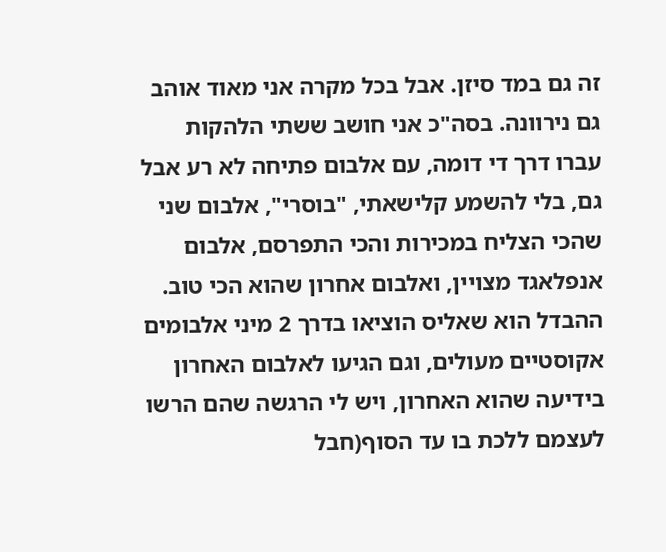זה גם במד סיזן. אבל בכל מקרה אני מאוד אוהב גם נירוונה. בסה"כ אני חושב ששתי הלהקות עברו דרך די דומה, עם אלבום פתיחה לא רע אבל גם, בלי להשמע קלישאתי, "בוסרי", אלבום שני שהכי הצליח במכירות והכי התפרסם, אלבום אנפלאגד מצויין, ואלבום אחרון שהוא הכי טוב. ההבדל הוא שאליס הוציאו בדרך 2 מיני אלבומים אקוסטיים מעולים, וגם הגיעו לאלבום האחרון בידיעה שהוא האחרון, ויש לי הרגשה שהם הרשו לעצמם ללכת בו עד הסוף(חבל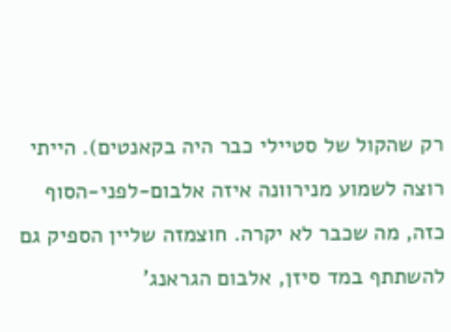רק שהקול של סטיילי כבר היה בקאנטים). הייתי רוצה לשמוע מנירוונה איזה אלבום-לפני-הסוף כזה, מה שכבר לא יקרה. חוצמזה שליין הספיק גם להשתתף במד סיזן, אלבום הגראנג'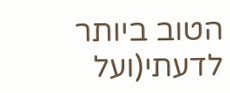הטוב ביותר לדעתי(ועל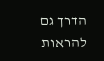הדרך גם להראות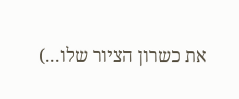את כשרון הציור שלו...)